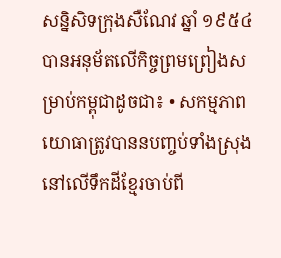សន្និសិទក្រុងសឺណែវ ឆ្នាំ ១៩៥៤ បានអនុម័តលើកិច្ចព្រមព្រៀងសម្រាប់កម្ពុជាដូចជា៖ • សកម្មភាពយោធាត្រូវបាននបញ្ចប់ទាំងស្រុងនៅលើទឹកដីខ្មែរចាប់ពី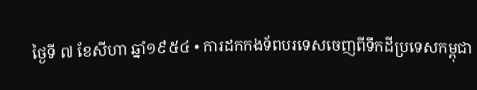ថ្ងៃទី ៧ ខែសីហា ឆ្នាំ១៩៥៤ • ការដកកងទ័ពបរទេសចេញពីទឹកដីប្រទេសកម្ពុជា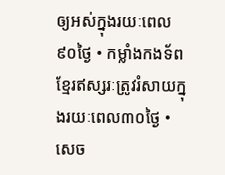ឲ្យអស់ក្នុងរយៈពេល៩០ថ្ងៃ • កម្លាំងកងទ័ពខ្មែរឥស្សរៈត្រូវរំសាយក្នុងរយៈពេល៣០ថ្ងៃ • សេច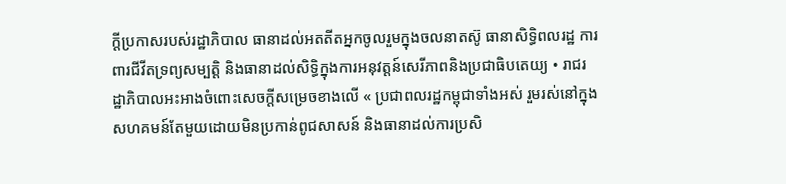ក្តីប្រកាសរបស់រដ្ឋាភិបាល ធានាដល់អតតីតអ្នកចូលរួមក្នុងចលនាតស៊ូ ធានាសិទ្ធិពលរដ្ឋ ការពារជីវីតទ្រព្យសម្បត្តិ និងធានាដល់សិទ្ធិក្នុងការអនុវត្តន៍សេរីភាពនិងប្រជាធិបតេយ្យ • រាជរដ្ឋាភិបាលអះអាងចំពោះសេចក្តីសម្រេចខាងលើ « ប្រជាពលរដ្ឋកម្ពុជាទាំងអស់ រួមរស់នៅក្នុងសហគមន៍តែមួយដោយមិនប្រកាន់ពូជសាសន៍ និងធានាដល់ការប្រសិ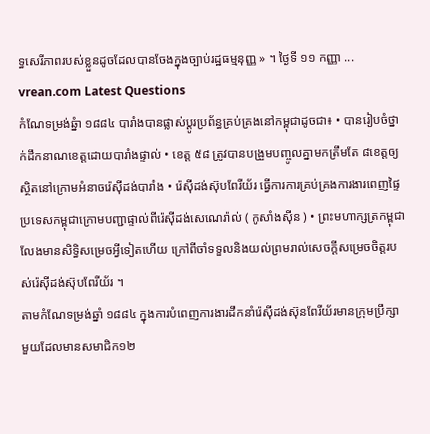ទ្ធសេរីភាពរបស់ខ្លួនដូចដែលបានចែងក្នុងច្បាប់រដ្ឋធម្មនុញ្ញ » ។ ថ្ងៃទី ១១ កញ្ញា ...
vrean.com Latest Questions
កំណែទម្រង់ឆ្នំា ១៨៨៤ បារាំងបានផ្លាស់ប្តូរប្រព័ន្ធគ្រប់គ្រងនៅកម្ពុជាដូចជា៖ • បានរៀបចំថ្នាក់ដឹកនាណខេត្តដោយបារាំងផ្ទាល់ • ខេត្ត ៥៨ ត្រូវបានបង្រួមបញ្ចូលគ្នាមកត្រឹមតែ ៨ខេត្តឲ្យស្ថិតនៅក្រោមអំនាចរ៉េស៊ីដង់បារាំង • រ៉េស៊ីដង់ស៊ុបពែរីយ័រ ធ្វើការការគ្រប់គ្រងការងារពេញផ្ទៃប្រទេសកម្ពុជាក្រោមបញ្ជាផ្ទាល់ពីរ៉េស៊ីដង់សេណេរ៉ាល់ ( កូសាំងស៊ីន ) • ព្រះមហាក្សត្រកម្ពុជាលែងមានសិទ្ធិសម្រេចអ្វីទៀតហើយ ក្រៅពីចាំទទួលនិងយល់ព្រមរាល់សេចក្តីសម្រេចចិត្តរបស់រ៉េស៊ីដង់ស៊ុបពែរីយ័រ ។
តាមកំណែទម្រង់ឆ្នាំ ១៨៨៤ ក្នុងការបំពេញការងារដឹកនាំរ៉េស៊ីដង់ស៊ុនពែរីយ័រមានក្រុមប្រឹក្សាមួយដែលមានសមាជិក១២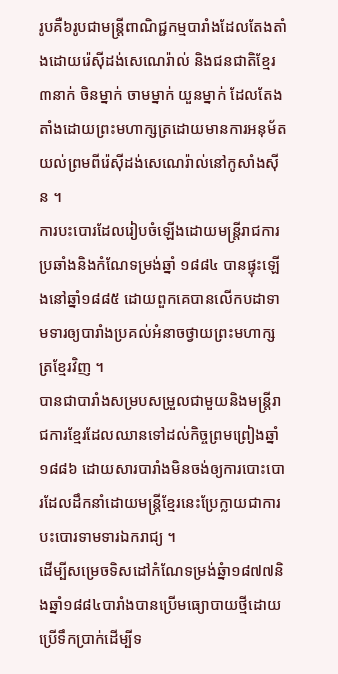រូបគឺ៦រូបជាមន្រ្តីពាណិជ្ជកម្មបារាំងដែលតែងតាំងដោយរ៉េស៊ីដង់សេណេរ៉ាល់ និងជនជាតិខ្មែរ៣នាក់ ចិនម្នាក់ ចាមម្នាក់ យួនម្នាក់ ដែលតែងតាំងដោយព្រះមហាក្សត្រដោយមានការអនុម័តយល់ព្រមពីរ៉េស៊ីដង់សេណេរ៉ាល់នៅកូសាំងស៊ីន ។
ការបះបោរដែលរៀបចំឡើងដោយមន្រ្តីរាជការ ប្រឆាំងនិងកំណែទម្រង់ឆ្នាំ ១៨៨៤ បានផ្ទុះឡើងនៅឆ្នាំ១៨៨៥ ដោយពួកគេបានលើកបដាទាមទារឲ្យបារាំងប្រគល់អំនាចថ្វាយព្រះមហាក្សត្រខ្មែរវិញ ។
បានជាបារាំងសម្របសម្រួលជាមួយនិងមន្រ្តីរាជការខ្មែរដែលឈានទៅដល់កិច្ចព្រមព្រៀងឆ្នាំ ១៨៨៦ ដោយសារបារាំងមិនចង់ឲ្យការបោះបោរដែលដឹកនាំដោយមន្រ្តីខ្មែរនេះប្រែក្លាយជាការបះបោរទាមទារឯករាជ្យ ។
ដើម្បីសម្រេចទិសដៅកំណែទម្រង់ឆ្នំា១៨៧៧និងឆ្នាំ១៨៨៤បារាំងបានប្រើមធ្យោបាយថ្មីដោយប្រើទឹកប្រាក់ដើម្បីទ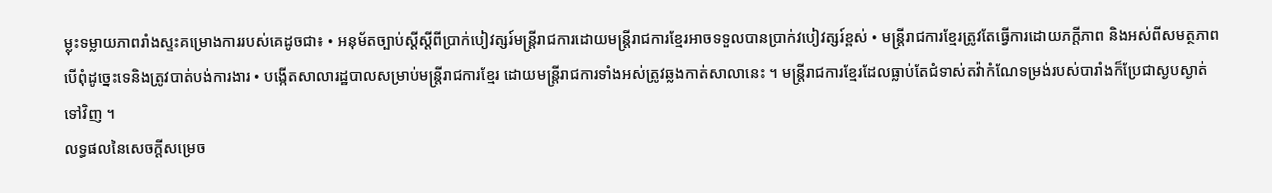ម្លុះទម្លាយភាពរាំងស្ទះគម្រោងការរបស់គេដូចជា៖ • អនុម័តច្បាប់ស្តីស្តីពីប្រាក់បៀវត្សរ៍មន្រ្តីរាជការដោយមន្រ្តីរាជការខ្មែរអាចទទួលបានប្រាក់វបៀវត្សរ៍ខ្ពស់ • មន្រ្តីរាជការខ្មែរត្រូវតែធ្វើការដោយភក្តីភាព និងអស់ពីសមត្ថភាព បើពុំដូច្នេះទេនិងត្រូវបាត់បង់ការងារ • បង្កើតសាលារដ្ឋបាលសម្រាប់មន្រ្តីរាជការខ្មែរ ដោយមន្រ្តីរាជការទាំងអស់ត្រូវឆ្លងកាត់សាលានេះ ។ មន្រ្តីរាជការខ្មែរដែលធ្លាប់តែជំទាស់តវ៉ាកំណែទម្រង់របស់បារាំងក៏ប្រែជាស្ងបស្ងាត់ទៅវិញ ។
លទ្ធផលនៃសេចក្តីសម្រេច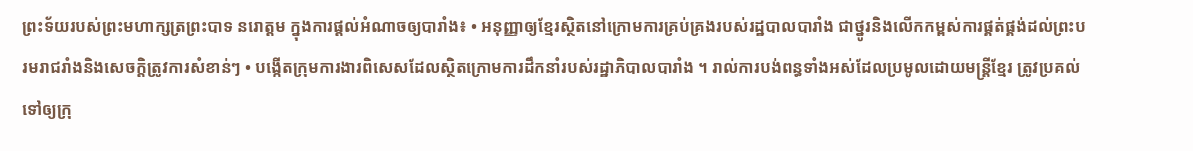ព្រះទ័យរបស់ព្រះមហាក្សត្រព្រះបាទ នរោត្តម ក្នុងការផ្តល់អំណាចឲ្យបារាំង៖ • អនុញ្ញាឲ្យខ្មែរស្ថិតនៅក្រោមការគ្រប់គ្រងរបស់រដ្ឋបាលបារាំង ជាថ្នូរនិងលើកកម្ពស់ការផ្គត់ផ្គង់ដល់ព្រះបរមរាជរាំងនិងសេចក្តិត្រូវការសំខាន់ៗ • បង្កើតក្រុមការងារពិសេសដែលស្ថិតក្រោមការដឹកនាំរបស់រដ្ឋាភិបាលបារាំង ។ រាល់ការបង់ពន្ធទាំងអស់ដែលប្រមូលដោយមន្រ្តីខ្មែរ ត្រូវប្រគល់ទៅឲ្យក្រុ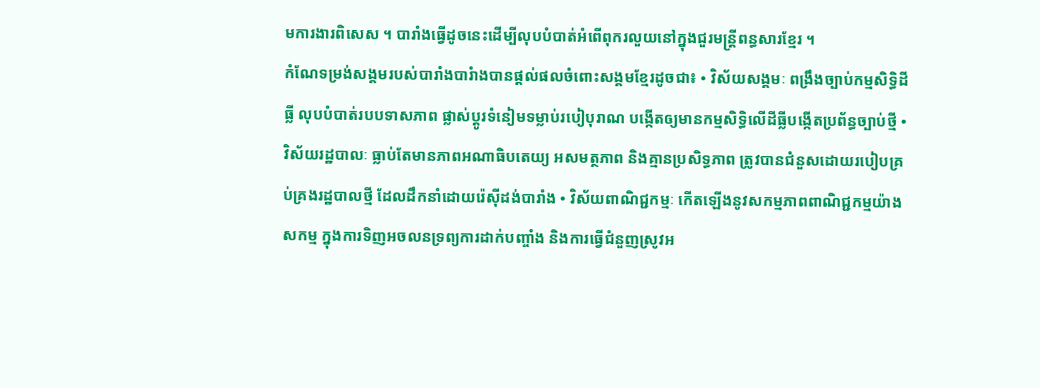មការងារពិសេស ។ បារាំងធ្វើដូចនេះដើម្បីលុបបំបាត់អំពើពុករលួយនៅក្នុងជួរមន្រ្តីពន្ធសារខ្មែរ ។
កំណែទម្រង់សង្គមរបស់បារាំងបារំាងបានផ្តល់ផលចំពោះសង្គមខ្មែរដូចជា៖ • វិស័យសង្គមៈ ពង្រឹងច្បាប់កម្មសិទ្ធិដីធ្លី លុបបំបាត់របបទាសភាព ផ្លាស់ប្តូរទំនៀមទម្លាប់របៀបុរាណ បង្កើតឲ្យមានកម្មសិទ្ធិលើដីធ្លីបង្កើតប្រព័ន្ធច្បាប់ថ្មី • វិស័យរដ្ឋបាលៈ ធ្លាប់តែមានភាពអណាធិបតេយ្យ អសមត្ថភាព និងគ្មានប្រសិទ្ធភាព ត្រូវបានជំនួសដោយរបៀបគ្រប់គ្រងរដ្ឋបាលថ្មី ដែលដឹកនាំដោយរ៉េស៊ីដង់បារាំង • វិស័យពាណិជ្ជកម្មៈ កើតឡើងនូវសកម្មភាពពាណិជ្ជកម្មយ៉ាងសកម្ម ក្នុងការទិញអចលនទ្រព្យការដាក់បញ្ចាំង និងការធ្វើជំនួញស្រូវអ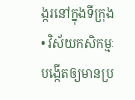ង្ករនៅក្នុងទីក្រុង • វិស័យកសិកម្មៈ បង្កើតឲ្យមានប្រ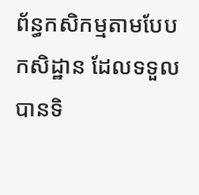ព័ន្ធកសិកម្មតាមបែប កសិដ្ឋាន ដែលទទួលបានទិ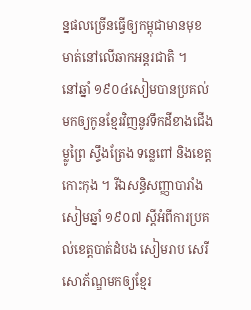ន្នផលច្រើនធ្វើឲ្យកម្ពុជាមានមុខមាត់នៅលើឆាកអន្តរជាតិ ។
នៅឆ្នាំ ១៩០៤សៀមបានប្រគល់មកឲ្យកូនខ្មែរវិញនូវទឹកដីខាងជើង ម្លូព្រៃ ស្ទឹងត្រែង ទន្លេពៅ និងខេត្តកោះកុង ។ រីឯសន្ធិសញ្ញាបារាំង សៀមឆ្នាំ ១៩០៧ ស្តីអំពីការប្រគល់ខេត្តបាត់ដំបង សៀមរាប សេរីសោភ័ណ្ឌមកឲ្យខ្មែរ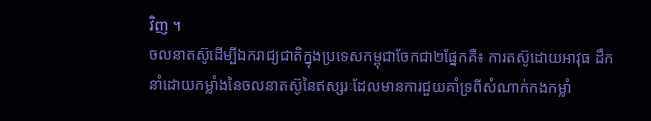វិញ ។
ចលនាតស៊ូដើម្បីឯករាជ្យជាតិក្នុងប្រទេសកម្ពុជាចែកជា២ផ្នែកគឺ៖ ការតស៊ូដោយអាវុធ ដឹកនាំដោយកម្លាំងនៃចលនាតស៊ូនៃឥស្សរៈដែលមានការជួយគាំទ្រពីសំណាក់កងកម្លាំ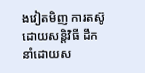ងវៀតមិញ ការតស៊ូដោយសន្តិវិធី ដឹកនាំដោយស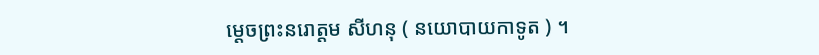ម្តេចព្រះនរោត្តម សីហនុ ( នយោបាយកាទូត ) ។